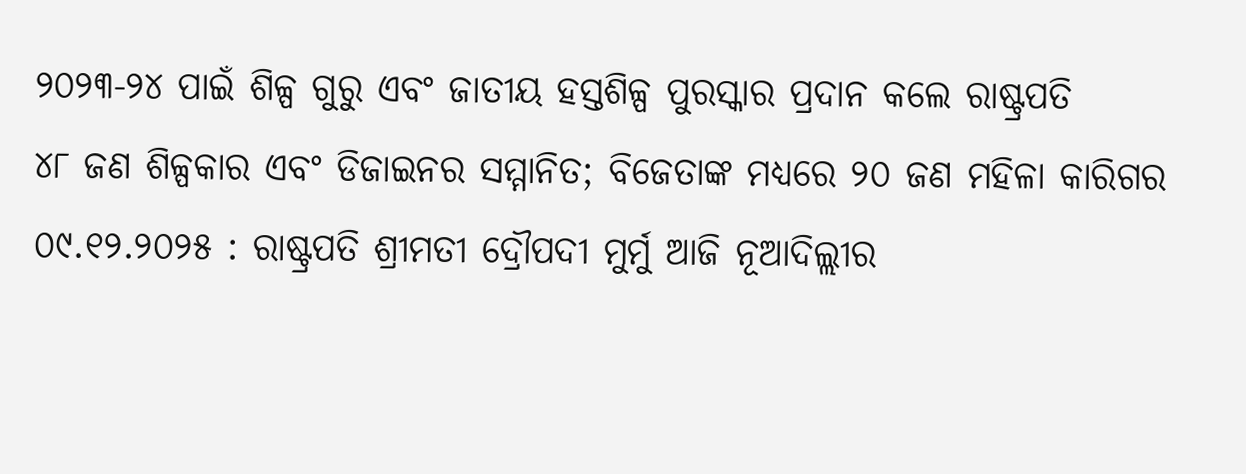୨୦୨୩-୨୪ ପାଇଁ ଶିଳ୍ପ ଗୁରୁ ଏବଂ ଜାତୀୟ ହସ୍ତଶିଳ୍ପ ପୁରସ୍କାର ପ୍ରଦାନ କଲେ ରାଷ୍ଟ୍ରପତି
୪୮ ଜଣ ଶିଳ୍ପକାର ଏବଂ ଡିଜାଇନର ସମ୍ମାନିତ; ବିଜେତାଙ୍କ ମଧ୍ୟରେ ୨୦ ଜଣ ମହିଳା କାରିଗର
୦୯.୧୨.୨୦୨୫ : ରାଷ୍ଟ୍ରପତି ଶ୍ରୀମତୀ ଦ୍ରୌପଦୀ ମୁର୍ମୁ ଆଜି ନୂଆଦିଲ୍ଲୀର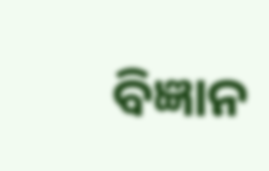ବିଜ୍ଞାନ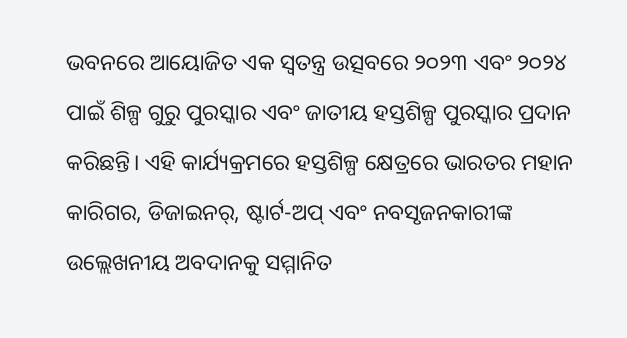ଭବନରେ ଆୟୋଜିତ ଏକ ସ୍ବତନ୍ତ୍ର ଉତ୍ସବରେ ୨୦୨୩ ଏବଂ ୨୦୨୪ ପାଇଁ ଶିଳ୍ପ ଗୁରୁ ପୁରସ୍କାର ଏବଂ ଜାତୀୟ ହସ୍ତଶିଳ୍ପ ପୁରସ୍କାର ପ୍ରଦାନ କରିଛନ୍ତି। ଏହି କାର୍ଯ୍ୟକ୍ରମରେ ହସ୍ତଶିଳ୍ପ କ୍ଷେତ୍ରରେ ଭାରତର ମହାନ କାରିଗର, ଡିଜାଇନର୍, ଷ୍ଟାର୍ଟ-ଅପ୍ ଏବଂ ନବସୃଜନକାରୀଙ୍କ ଉଲ୍ଲେଖନୀୟ ଅବଦାନକୁ ସମ୍ମାନିତ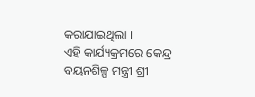କରାଯାଇଥିଲା ।
ଏହି କାର୍ଯ୍ୟକ୍ରମରେ କେନ୍ଦ୍ର ବୟନଶିଳ୍ପ ମନ୍ତ୍ରୀ ଶ୍ରୀ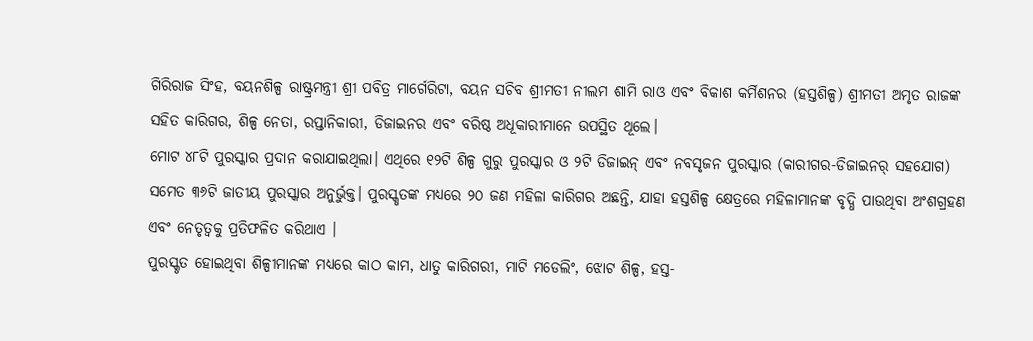ଗିରିରାଜ ସିଂହ, ବୟନଶିଳ୍ପ ରାଷ୍ଟ୍ରମନ୍ତ୍ରୀ ଶ୍ରୀ ପବିତ୍ର ମାର୍ଗେରିଟା, ବୟନ ସଚିବ ଶ୍ରୀମତୀ ନୀଲମ ଶାମି ରାଓ ଏବଂ ବିକାଶ କର୍ମିଶନର (ହସ୍ତଶିଳ୍ପ) ଶ୍ରୀମତୀ ଅମୃତ ରାଜଙ୍କ ସହିତ କାରିଗର, ଶିଳ୍ପ ନେତା, ରପ୍ତାନିକାରୀ, ଡିଜାଇନର ଏବଂ ବରିଷ୍ଠ ଅଧୂକାରୀମାନେ ଉପସ୍ଥିତ ଥୂଲେ।
ମୋଟ ୪୮ଟି ପୁରସ୍କାର ପ୍ରଦାନ କରାଯାଇଥିଲା। ଏଥିରେ ୧୨ଟି ଶିଳ୍ପ ଗୁରୁ ପୁରସ୍କାର ଓ ୨ଟି ଡିଜାଇନ୍ ଏବଂ ନବସୃଜନ ପୁରସ୍କାର (କାରୀଗର-ଡିଜାଇନର୍ ସହଯୋଗ) ସମେତ ୩୬ଟି ଜାତୀୟ ପୁରସ୍କାର ଅନୁର୍ଭୁକ୍ତ। ପୁରସ୍କୃତଙ୍କ ମଧ୍ୟରେ ୨୦ ଜଣ ମହିଳା କାରିଗର ଅଛନ୍ତି, ଯାହା ହସ୍ତଶିଳ୍ପ କ୍ଷେତ୍ରରେ ମହିଳାମାନଙ୍କ ବୃଦ୍ଧି ପାଉଥିବା ଅଂଶଗ୍ରହଣ ଏବଂ ନେତୃତ୍ୱକୁ ପ୍ରତିଫଳିତ କରିଥାଏ ।
ପୁରସ୍କୃତ ହୋଇଥିବା ଶିଳ୍ପୀମାନଙ୍କ ମଧ୍ୟରେ କାଠ କାମ, ଧାତୁ କାରିଗରୀ, ମାଟି ମଡେଲିଂ, ଝୋଟ ଶିଳ୍ପ, ହସ୍ତ-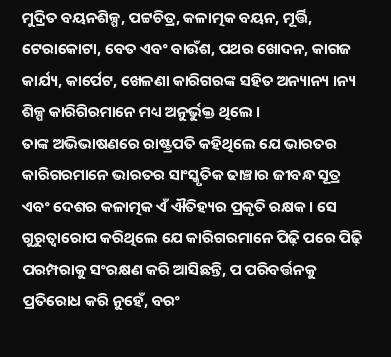ମୁଦ୍ରିତ ବୟନଶିଳ୍ପ, ପଟ୍ଟଚିତ୍ର, କଳାତ୍ମକ ବୟନ, ମୂର୍ତ୍ତି, ଟେରାକୋଟା, ବେତ ଏବଂ ବାଉଁଶ, ପଥର ଖୋଦନ, କାଗଜ କାର୍ଯ୍ୟ, କାର୍ପେଟ, ଖେଳଣା କାରିଗରଙ୍କ ସହିତ ଅନ୍ୟାନ୍ୟ ।ନ୍ୟ ଶିଳ୍ପ କାରିଗିରମାନେ ମଧ୍ୟ ଅନୁର୍ଭୁକ୍ତ ଥିଲେ ।
ତାଙ୍କ ଅଭିଭାଷଣରେ ରାଷ୍ଟ୍ରପତି କହିଥିଲେ ଯେ ଭାରତର କାରିଗରମାନେ ଭାରତର ସାଂସ୍କୃତିକ ଢାଞ୍ଚାର ଜୀବନ୍ଧ ସୂତ୍ର ଏବଂ ଦେଶର କଳାତ୍ମକ ଏଁ ଐତିହ୍ୟର ପ୍ରକୃତି ରକ୍ଷକ। ସେ ଗୁରୁତ୍ବାରୋପ କରିଥିଲେ ଯେ କାରିଗରମାନେ ପିଢ଼ି ପରେ ପିଢ଼ି ପରମ୍ପରାକୁ ସଂରକ୍ଷଣ କରି ଆସିଛନ୍ତି, ପ ପରିବର୍ତ୍ତନକୁ ପ୍ରତିରୋଧ କରି ନୁହେଁ, ବରଂ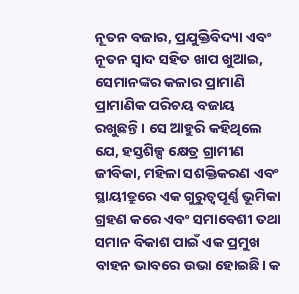ନୂତନ ବଜାର, ପ୍ରଯୁକ୍ତିବିଦ୍ୟା ଏବଂ ନୂତନ ସ୍ବାଦ ସହିତ ଖାପ ଖୁଆଇ, ସେମାନଙ୍କର କଳାର ପ୍ରାମାଣି ପ୍ରାମାଣିକ ପରିଚୟ ବଜାୟ ରଖୁଛନ୍ତି। ସେ ଆହୁରି କହିଥିଲେ ଯେ, ହସ୍ତଶିଳ୍ପ କ୍ଷେତ୍ର ଗ୍ରାମୀଣ ଜୀବିକା, ମହିଳା ସଶକ୍ତିକରଣ ଏବଂ ସ୍ଥାୟୀତ୍ରୁରେ ଏକ ଗୁରୁତ୍ବପୂର୍ଣ୍ଣ ଭୂମିକା ଗ୍ରହଣ କରେ ଏବଂ ସମାବେଶୀ ତଥା ସମାନ ବିକାଶ ପାଇଁ ଏକ ପ୍ରମୁଖ ବାହନ ଭାବରେ ଉଭା ହୋଇଛି। କ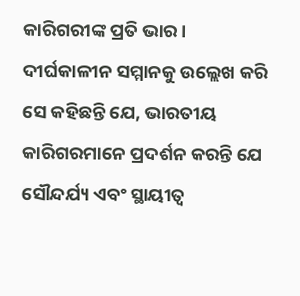କାରିଗରୀଙ୍କ ପ୍ରତି ଭାର । ଦୀର୍ଘକାଳୀନ ସମ୍ମାନକୁ ଉଲ୍ଲେଖ କରି ସେ କହିଛନ୍ତି ଯେ, ଭାରତୀୟ କାରିଗରମାନେ ପ୍ରଦର୍ଶନ କରନ୍ତି ଯେ ସୌନ୍ଦର୍ଯ୍ୟ ଏବଂ ସ୍ଥାୟୀତ୍ବ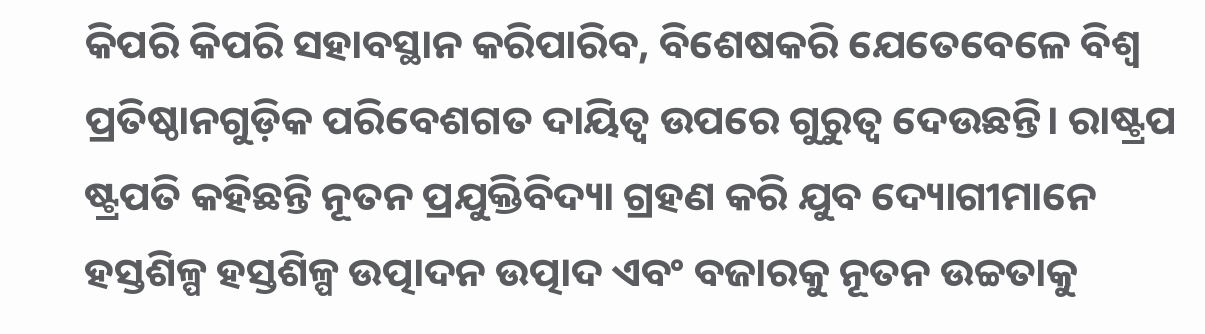କିପରି କିପରି ସହାବସ୍ଥାନ କରିପାରିବ, ବିଶେଷକରି ଯେତେବେଳେ ବିଶ୍ବ ପ୍ରତିଷ୍ଠାନଗୁଡ଼ିକ ପରିବେଶଗତ ଦାୟିତ୍ବ ଉପରେ ଗୁରୁତ୍ବ ଦେଉଛନ୍ତି। ରାଷ୍ଟ୍ରପ ଷ୍ଟ୍ରପତି କହିଛନ୍ତି ନୂତନ ପ୍ରଯୁକ୍ତିବିଦ୍ୟା ଗ୍ରହଣ କରି ଯୁବ ଦ୍ୟୋଗୀମାନେ ହସ୍ତଶିଳ୍ପ ହସ୍ତଶିଳ୍ପ ଉତ୍ପାଦନ ଉତ୍ପାଦ ଏବଂ ବଜାରକୁ ନୂତନ ଉଚ୍ଚତାକୁ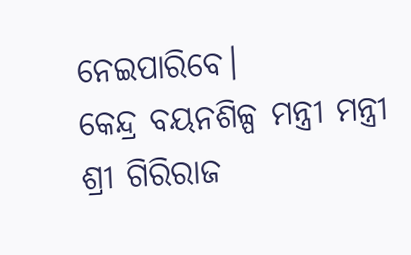ନେଇପାରିବେ।
କେନ୍ଦ୍ର ବୟନଶିଳ୍ପ ମନ୍ତ୍ରୀ ମନ୍ତ୍ରୀ ଶ୍ରୀ ଗିରିରାଜ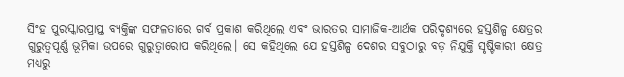ସିଂହ ପୁରସ୍କାରପ୍ରାପ୍ତ ବ୍ୟକ୍ତିଙ୍କ ସଫଳତାରେ ଗର୍ବ ପ୍ରକାଶ କରିଥିଲେ ଏବଂ ଭାରତର ସାମାଜିକ-ଆର୍ଥକ ପରିଦୃଶ୍ଯରେ ହସ୍ତଶିଳ୍ପ କ୍ଷେତ୍ରର ଗୁରୁତ୍ବପୂର୍ଣ୍ଣ ଭୂମିକା ଉପରେ ଗୁରୁତ୍ୱାରୋପ କରିଥିଲେ। ସେ କହିଥିଲେ ଯେ ହସ୍ତଶିଳ୍ପ ଦେଶର ସବୁଠାରୁ ବଡ଼ ନିଯୁକ୍ତି ସୃଷ୍ଟିକାରୀ କ୍ଷେତ୍ର ମଧ୍ୟରୁ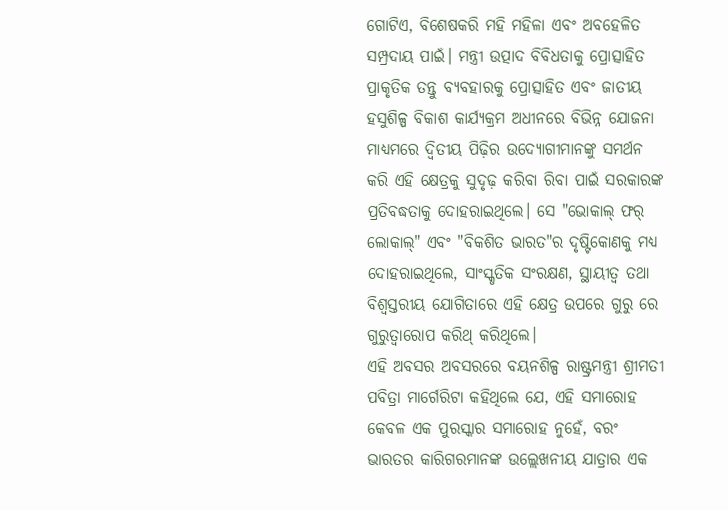ଗୋଟିଏ, ବିଶେଷକରି ମହି ମହିଳା ଏବଂ ଅବହେଳିତ ସମ୍ପ୍ରଦାୟ ପାଇଁ। ମନ୍ତ୍ରୀ ଉତ୍ପାଦ ବିବିଧତାକୁ ପ୍ରୋତ୍ସାହିତ ପ୍ରାକୃତିକ ତନ୍ତୁ ବ୍ୟବହାରକୁ ପ୍ରୋତ୍ସାହିତ ଏବଂ ଜାତୀୟ ହସୁଶିଳ୍ପ ବିକାଶ କାର୍ଯ୍ୟକ୍ରମ ଅଧୀନରେ ବିଭିନ୍ନ ଯୋଜନା ମାଧ୍ୟମରେ ଦ୍ବିତୀୟ ପିଢ଼ିର ଉଦ୍ୟୋଗୀମାନଙ୍କୁ ସମର୍ଥନ କରି ଏହି କ୍ଷେତ୍ରକୁ ସୁଦୃଢ଼ କରିବା ରିବା ପାଇଁ ସରକାରଙ୍କ ପ୍ରତିବଦ୍ଧତାକୁ ଦୋହରାଇଥିଲେ। ସେ "ଭୋକାଲ୍ ଫର୍ ଲୋକାଲ୍" ଏବଂ "ବିକଶିତ ଭାରତ"ର ଦୃଷ୍ଟିକୋଣକୁ ମଧ୍ୟ ଦୋହରାଇଥିଲେ, ସାଂସ୍କୃତିକ ସଂରକ୍ଷଣ, ସ୍ଥାୟୀତ୍ୱ ତଥା ବିଶ୍ଵସ୍ତରୀୟ ଯୋଗିତାରେ ଏହି କ୍ଷେତ୍ର ଉପରେ ଗୁରୁ ରେ ଗୁରୁତ୍ବାରୋପ କରିଥ୍ କରିଥିଲେ।
ଏହି ଅବସର ଅବସରରେ ବୟନଶିଳ୍ପ ରାଷ୍ଟ୍ରମନ୍ତ୍ରୀ ଶ୍ରୀମତୀ ପବିତ୍ରା ମାର୍ଗେରିଟା କହିଥିଲେ ଯେ, ଏହି ସମାରୋହ କେବଳ ଏକ ପୁରସ୍କାର ସମାରୋହ ନୁହେଁ, ବରଂ ଭାରତର କାରିଗରମାନଙ୍କ ଉଲ୍ଲେଖନୀୟ ଯାତ୍ରାର ଏକ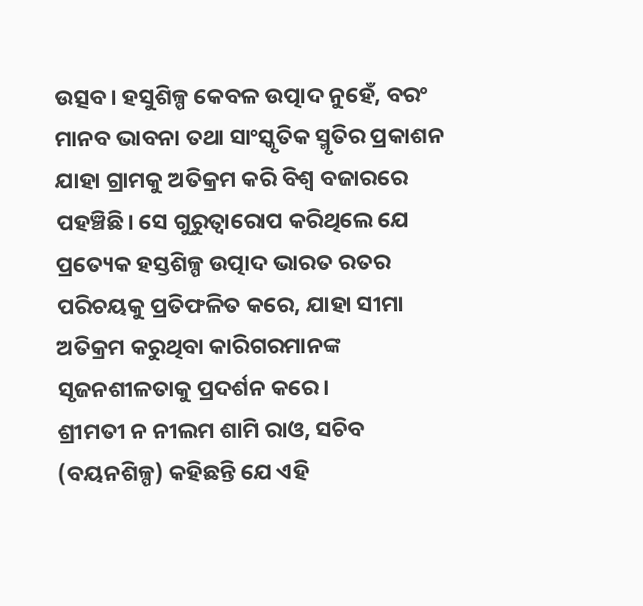ଉତ୍ସବ। ହସୁଶିଳ୍ପ କେବଳ ଉତ୍ପାଦ ନୁହେଁ, ବରଂ ମାନବ ଭାବନା ତଥା ସାଂସ୍କୃତିକ ସ୍ମୃତିର ପ୍ରକାଶନ ଯାହା ଗ୍ରାମକୁ ଅତିକ୍ରମ କରି ବିଶ୍ବ ବଜାରରେ ପହଞ୍ଚିଛି। ସେ ଗୁରୁତ୍ବାରୋପ କରିଥିଲେ ଯେ ପ୍ରତ୍ୟେକ ହସ୍ତଶିଳ୍ପ ଉତ୍ପାଦ ଭାରତ ରତର ପରିଚୟକୁ ପ୍ରତିଫଳିତ କରେ, ଯାହା ସୀମା ଅତିକ୍ରମ କରୁଥିବା କାରିଗରମାନଙ୍କ ସୃଜନଶୀଳତାକୁ ପ୍ରଦର୍ଶନ କରେ।
ଶ୍ରୀମତୀ ନ ନୀଲମ ଶାମି ରାଓ, ସଚିବ (ବୟନଶିଳ୍ପ) କହିଛନ୍ତି ଯେ ଏହି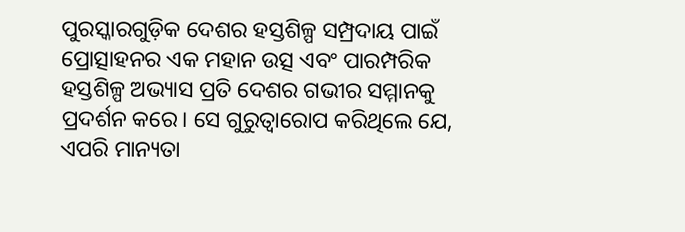ପୁରସ୍କାରଗୁଡ଼ିକ ଦେଶର ହସ୍ତଶିଳ୍ପ ସମ୍ପ୍ରଦାୟ ପାଇଁ ପ୍ରୋତ୍ସାହନର ଏକ ମହାନ ଉତ୍ସ ଏବଂ ପାରମ୍ପରିକ ହସ୍ତଶିଳ୍ପ ଅଭ୍ୟାସ ପ୍ରତି ଦେଶର ଗଭୀର ସମ୍ମାନକୁ ପ୍ରଦର୍ଶନ କରେ। ସେ ଗୁରୁତ୍ବାରୋପ କରିଥିଲେ ଯେ, ଏପରି ମାନ୍ୟତା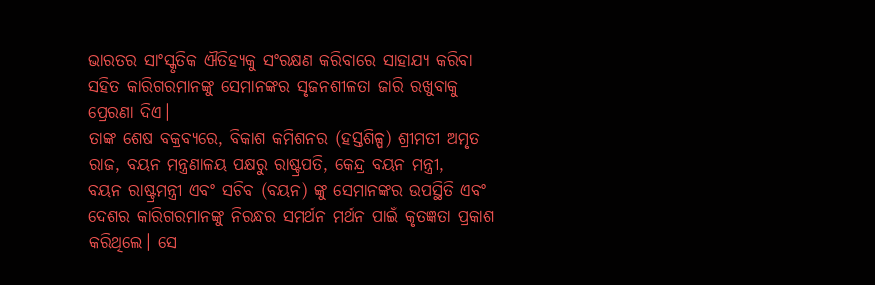ଭାରତର ସାଂସ୍କୃତିକ ଐତିହ୍ୟକୁ ସଂରକ୍ଷଣ କରିବାରେ ସାହାଯ୍ୟ କରିବା ସହିତ କାରିଗରମାନଙ୍କୁ ସେମାନଙ୍କର ସୃଜନଶୀଳତା ଜାରି ରଖୁବାକୁ ପ୍ରେରଣା ଦିଏ।
ତାଙ୍କ ଶେଷ ବକ୍ରବ୍ୟରେ, ବିକାଶ କମିଶନର (ହସ୍ତଶିଳ୍ପ) ଶ୍ରୀମତୀ ଅମୃତ ରାଜ, ବୟନ ମନ୍ତ୍ରଣାଳୟ ପକ୍ଷରୁ ରାଷ୍ଟ୍ରପତି, କେନ୍ଦ୍ର ବୟନ ମନ୍ତ୍ରୀ,
ବୟନ ରାଷ୍ଟ୍ରମନ୍ତ୍ରୀ ଏବଂ ସଚିବ (ବୟନ) ଙ୍କୁ ସେମାନଙ୍କର ଉପସ୍ଥିତି ଏବଂ ଦେଶର କାରିଗରମାନଙ୍କୁ ନିରନ୍ଧର ସମର୍ଥନ ମର୍ଥନ ପାଇଁ କୃତଜ୍ଞତା ପ୍ରକାଶ କରିଥିଲେ। ସେ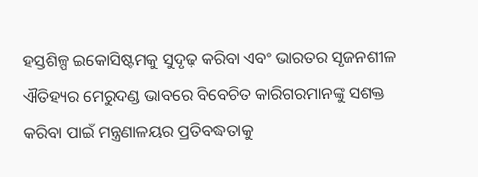ହସ୍ତଶିଳ୍ପ ଇକୋସିଷ୍ଟମକୁ ସୁଦୃଢ଼ କରିବା ଏବଂ ଭାରତର ସୃଜନଶୀଳ ଐତିହ୍ୟର ମେରୁଦଣ୍ଡ ଭାବରେ ବିବେଚିତ କାରିଗରମାନଙ୍କୁ ସଶକ୍ତ କରିବା ପାଇଁ ମନ୍ତ୍ରଣାଳୟର ପ୍ରତିବଦ୍ଧତାକୁ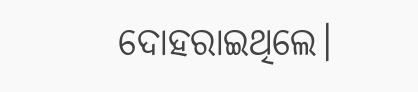ଦୋହରାଇଥିଲେ।